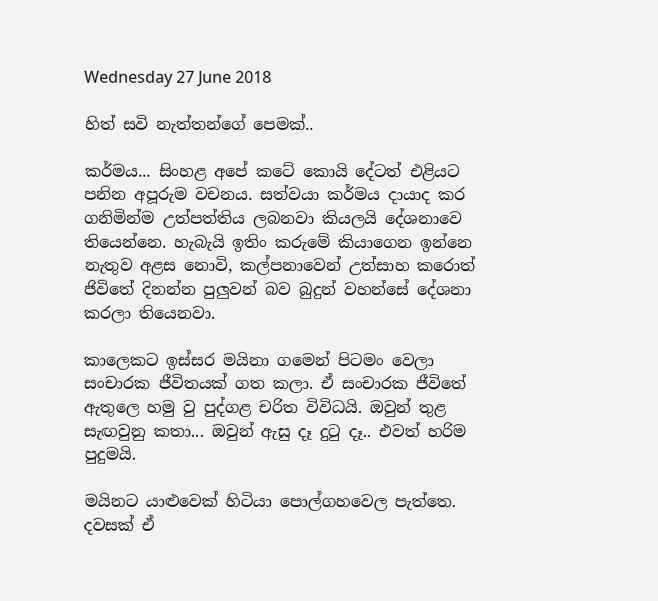Wednesday 27 June 2018

හිත් සවි නැත්තන්ගේ පෙමක්..

කර්මය... සිංහළ අපේ කටේ කොයි දේටත් එළියට පනින අපූරුම වචනය. සත්වයා කර්මය දායාද කර ගනිමින්ම උත්පත්තිය ලබනවා කියලයි දේශනාවෙ තියෙන්නෙ. හැබැයි ඉතිං කරුමේ කියාගෙන ඉන්නෙ නැතුව අළස නොවි, කල්පනාවෙන් උත්සාහ කරොත් ජිවිතේ දිනන්න පුලුවන් බව බුදුන් වහන්සේ දේශනා කරලා තියෙනවා.

කාලෙකට ඉස්සර මයිනා ගමෙන් පිටමං වෙලා සංචාරක ජීවිතයක් ගත කලා. ඒ සංචාරක ජීවිතේ ඇතුලෙ හමු වු පුද්ගළ චරිත විවිධයි. ඔවුන් තුළ සැඟවුනු කතා... ඔවුන් ඇසු දෑ දුටු දෑ.. එවත් හරිම පුදුමයි.

මයිනට යාළුවෙක් හිටියා පොල්ගහවෙල පැත්තෙ. දවසක් ඒ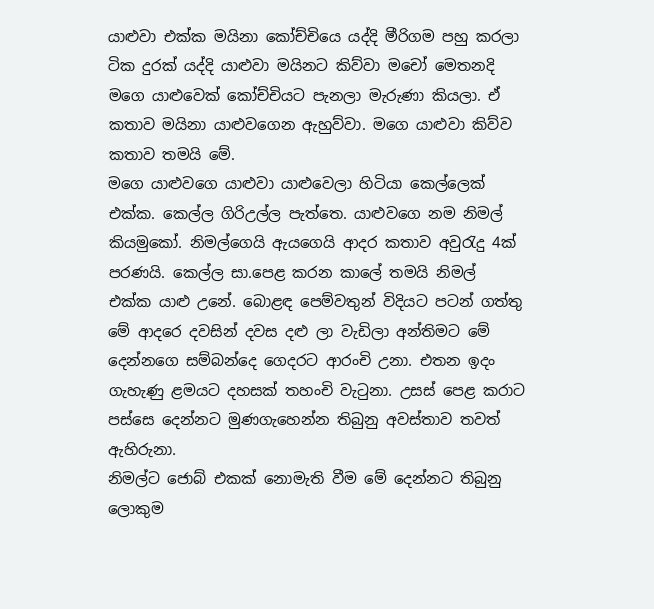යාළුවා එක්ක මයිනා කෝච්චියෙ යද්දි මීරිගම පහු කරලා ටික දුරක් යද්දි යාළුවා මයිනට කිව්වා මචෝ මෙතනදි මගෙ යාළුවෙක් කෝච්චියට පැනලා මැරුණා කියලා. ඒ කතාව මයිනා යාළුවගෙන ඇහුව්වා. මගෙ යාළුවා කිව්ව කතාව තමයි මේ.
මගෙ යාළුවගෙ යාළුවා යාළුවෙලා හිටියා කෙල්ලෙක් එක්ක. කෙල්ල ගිරිඋල්ල පැත්තෙ. යාළුවගෙ නම නිමල් කියමුකෝ. නිමල්ගෙයි ඇයගෙයි ආදර කතාව අවුරැදු 4ක් පරණයි. කෙල්ල සා.පෙළ කරන කාලේ තමයි නිමල් එක්ක යාළු උනේ. බොළඳ පෙම්වතුන් විදියට පටන් ගත්තු මේ ආදරෙ දවසින් දවස දළු ලා වැඩිලා අන්තිමට මේ දෙන්නගෙ සම්බන්දෙ ගෙදරට ආරංචි උනා. එතන ඉදං ගැහැණු ළමයට දහසක් තහංචි වැටුනා. උසස් පෙළ කරාට පස්සෙ දෙන්නට මුණගැහෙන්න තිබුනු අවස්තාව තවත් ඇහිරුනා.
නිමල්ට ජොබ් එකක් නොමැති වීම මේ දෙන්නට තිබුනු ලොකුම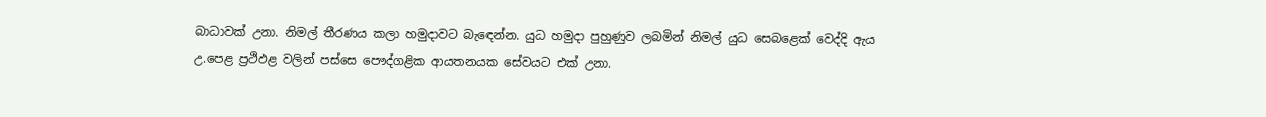බාධාවක් උනා. නිමල් තීරණය කලා හමුදාවට බැඳෙන්න. යුධ හමුදා පුහුණුව ලබමින් නිමල් යුධ සෙබළෙක් වෙද්දි ඇය උ.පෙළ ප්‍රථිඵළ වලින් පස්සෙ පෞද්ගළික ආයතනයක සේවයට එක් උනා.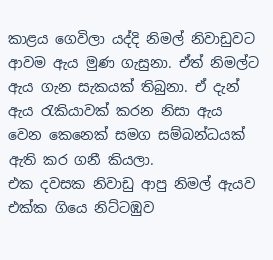කාළය ගෙවිලා යද්දි නිමල් නිවාඩුවට ආවම ඇය මුණ ගැසුනා. ඒත් නිමල්ට ඇය ගැන සැකයක් තිබුනා. ඒ දැන් ඇය රැකියාවක් කරන නිසා ඇය වෙන කෙනෙක් සමග සම්බන්ධයක් ඇති කර ගනී කියලා.
එක දවසක නිවාඩු ආපු නිමල් ඇයව එක්ක ගියෙ නිට්ටඹුව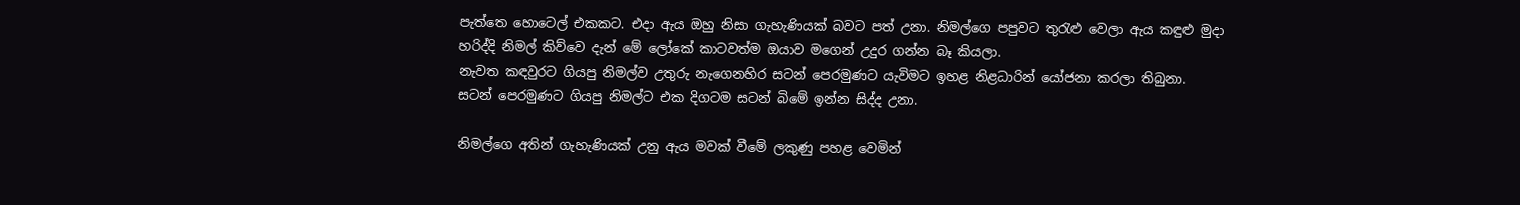පැත්තෙ හොටෙල් එකකට. එදා ඇය ඔහු නිසා ගැහැණියක් බවට පත් උනා. නිමල්ගෙ පපුවට තුරැළු වෙලා ඇය කඳුළු මුදා හරිද්දි නිමල් කිව්වෙ දැන් මේ ලෝකේ කාටවත්ම ඔයාව මගෙන් උදුර ගන්න බෑ කියලා.
නැවත කඳවුරට ගියපු නිමල්ව උතුරු නැගෙනහිර සටන් පෙරමුණට යැවිමට ඉහළ නිළධාරින් යෝජනා කරලා තිබුනා. සටන් පෙරමුණට ගියපු නිමල්ට එක දිගටම සටන් බිමේ ඉන්න සිද්ද උනා.

නිමල්ගෙ අතින් ගැහැණියක් උනු ඇය මවක් වීමේ ලකුණු පහළ වෙමින්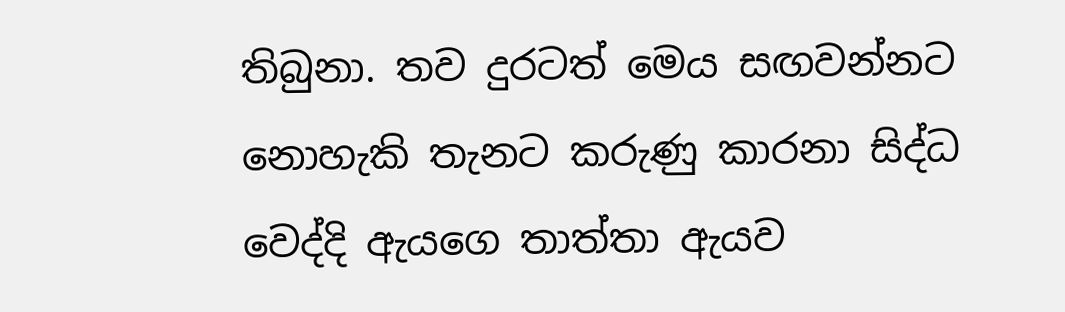තිබුනා. තව දුරටත් මෙය සඟවන්නට නොහැකි තැනට කරුණු කාරනා සිද්ධ වෙද්දි ඇයගෙ තාත්තා ඇයව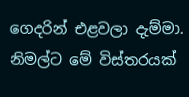ගෙදරින් එළවලා දැම්මා. නිමල්ට මේ විස්තරයක්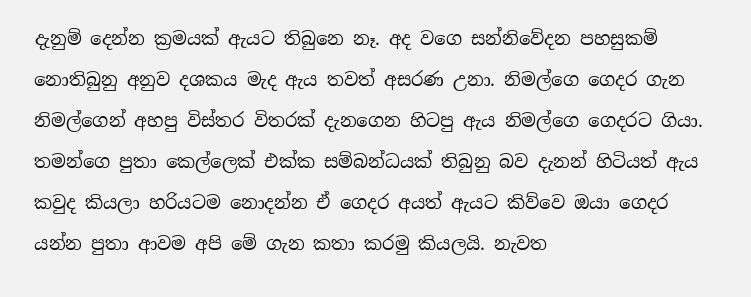දැනුම් දෙන්න ක්‍රමයක් ඇයට තිබුනෙ නෑ. අද වගෙ සන්නිවේදන පහසුකම් නොතිබුනු අනුව දශකය මැද ඇය තවත් අසරණ උනා. නිමල්ගෙ ගෙදර ගැන නිමල්ගෙන් අහපු විස්තර විතරක් දැනගෙන හිටපු ඇය නිමල්ගෙ ගෙදරට ගියා. තමන්ගෙ පුතා කෙල්ලෙක් එක්ක සම්බන්ධයක් තිබුනු බව දැනන් හිටියත් ඇය කවුද කියලා හරියටම නොදන්න ඒ ගෙදර අයත් ඇයට කිව්වෙ ඔයා ගෙදර යන්න පුතා ආවම අපි මේ ගැන කතා කරමු කියලයි. නැවත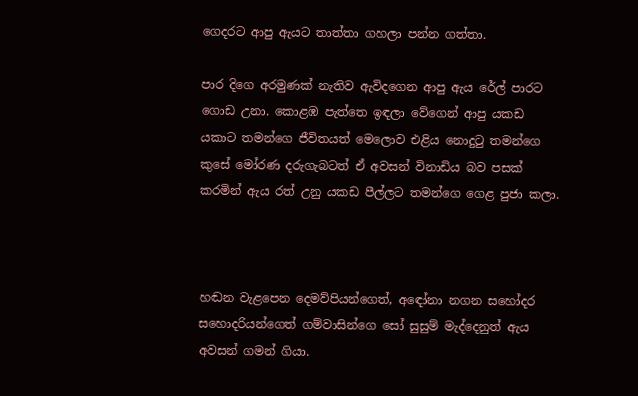ගෙදරට ආපු ඇයට තාත්තා ගහලා පන්න ගත්තා.

පාර දිගෙ අරමුණක් නැතිව ඇවිදගෙන ආපු ඇය රේල් පාරට ගොඩ උනා. කොළඹ පැත්තෙ ඉඳලා වේගෙන් ආපු යකඩ යකාට තමන්ගෙ ජීවිතයත් මෙලොව එළිය නොදුටු තමන්ගෙ කුසේ මෝරණ දරුගැබටත් ඒ අවසන් විනාඩිය බව පසක් කරමින් ඇය රත් උනු යකඩ පීල්ලට තමන්ගෙ ගෙළ පුජා කලා.



හඬන වැළපෙන දෙමව්පියන්ගෙත්, අඳෝනා නගන සහෝදර සහොදරියන්ගෙත් ගම්වාසින්ගෙ සෝ සුසුම් මැද්දෙනුත් ඇය අවසන් ගමන් ගියා.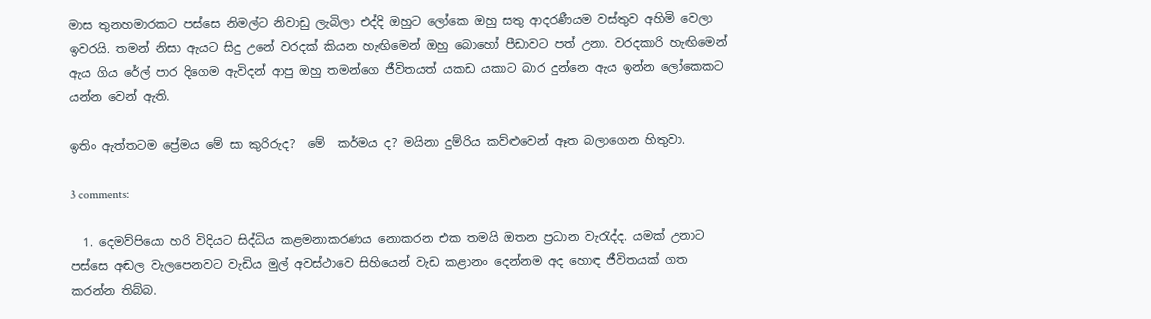මාස තුනහමාරකට පස්සෙ නිමල්ට නිවාඩු ලැබිලා එද්දි ඔහුට ලෝකෙ ඔහු සතු ආදරණීයම වස්තුව අහිමි වෙලා ඉවරයි. තමන් නිසා ඇයට සිදු උනේ වරදක් කියන හැඟිමෙන් ඔහු බොහෝ පීඩාවට පත් උනා. වරදකාරි හැඟිමෙන් ඇය ගිය රේල් පාර දිගෙම ඇවිදන් ආපු ඔහු තමන්ගෙ ජීවිතයත් යකඩ යකාට බාර දුන්නෙ ඇය ඉන්න ලෝකෙකට යන්න වෙන් ඇති.

ඉතිං ඇත්තටම ප්‍රේමය මේ සා කුරිරුද?  මේ  කර්මය ද? මයිනා දුම්රිය කව්ළුවෙන් ඈත බලාගෙන හිතුවා.

3 comments:

  1. දෙමව්පියො හරි විදියට සිද්ධිය කළමනාකරණය නොකරන එක තමයි ඔතන ප්‍රධාන වැරැද්ද. යමක් උනාට පස්සෙ අඬල වැලපෙනවට වැඩිය මුල් අවස්ථාවෙ සිහියෙන් වැඩ කළානං දෙන්නම අද හොඳ ජීවිතයක් ගත කරන්න තිබ්බ.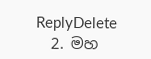ReplyDelete
  2. මහ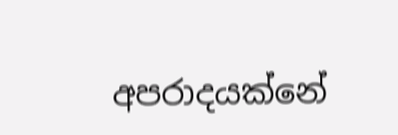අපරාදයක්නේ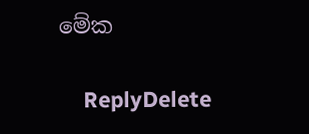මේක

    ReplyDelete